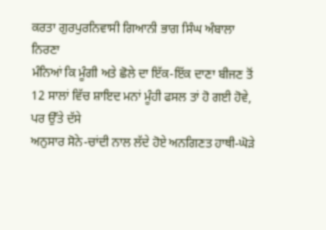ਕਰਤਾ ਗੁਰਪੁਰਨਿਵਾਸੀ ਗਿਆਨੀ ਭਾਗ ਸਿੰਘ ਅੰਬਾਲਾ
ਨਿਰਣਾ
ਮੰਨਿਆਂ ਕਿ ਮੂੰਗੀ ਅਤੇ ਛੋਲੇ ਦਾ ਇੱਕ-ਇੱਕ ਦਾਣਾ ਬੀਜਣ ਤੋਂ
12 ਸਾਲਾਂ ਵਿੱਚ ਸ਼ਾਇਦ ਮਨਾਂ ਮੂੰਹੀ ਫਸਲ ਤਾਂ ਹੋ ਗਈ ਹੋਵੇ, ਪਰ ਉੱਤੇ ਦੱਸੇ
ਅਨੁਸਾਰ ਸੋਨੇ-ਚਾਂਦੀ ਨਾਲ ਲੱਦੇ ਹੋਏ ਅਨਗਿਣਤ ਹਾਥੀ-ਘੋੜੇ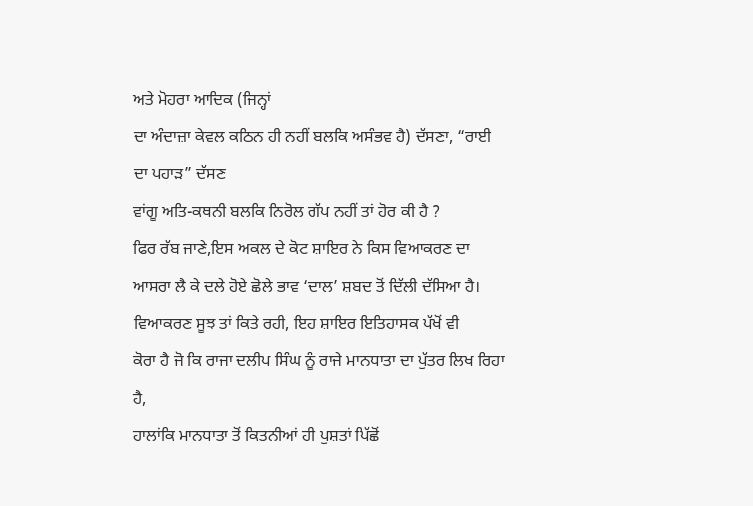ਅਤੇ ਮੋਹਰਾ ਆਦਿਕ (ਜਿਨ੍ਹਾਂ
ਦਾ ਅੰਦਾਜ਼ਾ ਕੇਵਲ ਕਠਿਨ ਹੀ ਨਹੀਂ ਬਲਕਿ ਅਸੰਭਵ ਹੈ) ਦੱਸਣਾ, “ਰਾਈ ਦਾ ਪਹਾੜ” ਦੱਸਣ
ਵਾਂਗੂ ਅਤਿ-ਕਥਨੀ ਬਲਕਿ ਨਿਰੋਲ ਗੱਪ ਨਹੀਂ ਤਾਂ ਹੋਰ ਕੀ ਹੈ ?
ਫਿਰ ਰੱਬ ਜਾਣੇ,ਇਸ ਅਕਲ ਦੇ ਕੋਟ ਸ਼ਾਇਰ ਨੇ ਕਿਸ ਵਿਆਕਰਣ ਦਾ
ਆਸਰਾ ਲੈ ਕੇ ਦਲੇ ਹੋਏ ਛੋਲੇ ਭਾਵ ‘ਦਾਲ’ ਸ਼ਬਦ ਤੋਂ ਦਿੱਲੀ ਦੱਸਿਆ ਹੈ।
ਵਿਆਕਰਣ ਸੂਝ ਤਾਂ ਕਿਤੇ ਰਹੀ, ਇਹ ਸ਼ਾਇਰ ਇਤਿਹਾਸਕ ਪੱਖੋਂ ਵੀ
ਕੋਰਾ ਹੈ ਜੋ ਕਿ ਰਾਜਾ ਦਲੀਪ ਸਿੰਘ ਨੂੰ ਰਾਜੇ ਮਾਨਧਾਤਾ ਦਾ ਪੁੱਤਰ ਲਿਖ ਰਿਹਾ ਹੈ,
ਹਾਲਾਂਕਿ ਮਾਨਧਾਤਾ ਤੋਂ ਕਿਤਨੀਆਂ ਹੀ ਪੁਸ਼ਤਾਂ ਪਿੱਛੋਂ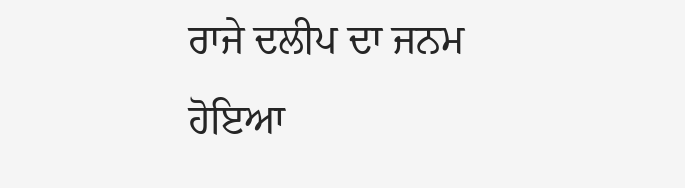ਰਾਜੇ ਦਲੀਪ ਦਾ ਜਨਮ ਹੋਇਆ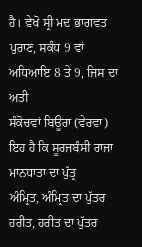ਹੈ। ਵੇਖੋ ਸ੍ਰੀ ਮਦ ਭਾਗਵਤ ਪੁਰਾਣ, ਸਕੰਧ 9 ਵਾਂ ਅਧਿਆਇ 8 ਤੇ 9, ਜਿਸ ਦਾ ਅਤੀ
ਸੰਕੋਚਵਾਂ ਬਿਊਰਾ (ਵੇਰਵਾ) ਇਹ ਹੈ ਕਿ ਸੂਰਜਬੰਸੀ ਰਾਜਾ ਮਾਨਧਾਤਾ ਦਾ ਪੁੱਤ੍ਰ
ਅੰਮ੍ਰਿਤ, ਅੰਮ੍ਰਿਤ ਦਾ ਪੁੱਤਰ ਹਰੀਤ, ਹਰੀਤ ਦਾ ਪੁੱਤਰ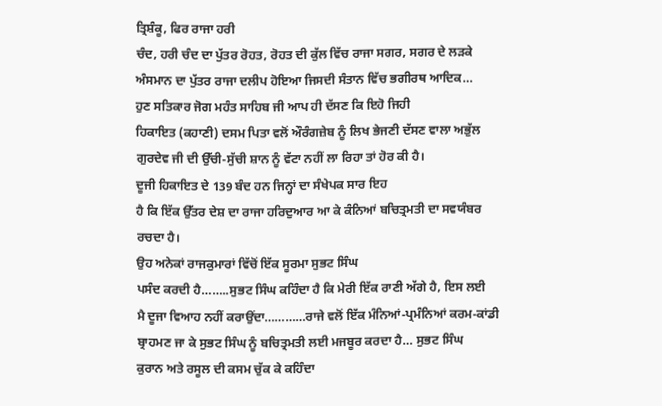ਤ੍ਰਿਸ਼ੰਕੂ, ਫਿਰ ਰਾਜਾ ਹਰੀ
ਚੰਦ, ਹਰੀ ਚੰਦ ਦਾ ਪੁੱਤਰ ਰੋਹਤ, ਰੋਹਤ ਦੀ ਕੁੱਲ ਵਿੱਚ ਰਾਜਾ ਸਗਰ, ਸਗਰ ਦੇ ਲੜਕੇ
ਅੰਸਮਾਨ ਦਾ ਪੁੱਤਰ ਰਾਜਾ ਦਲੀਪ ਹੋਇਆ ਜਿਸਦੀ ਸੰਤਾਨ ਵਿੱਚ ਭਗੀਰਥ ਆਦਿਕ…
ਹੁਣ ਸਤਿਕਾਰ ਜੋਗ ਮਹੰਤ ਸਾਹਿਬ ਜੀ ਆਪ ਹੀ ਦੱਸਣ ਕਿ ਇਹੋ ਜਿਹੀ
ਹਿਕਾਇਤ (ਕਹਾਣੀ) ਦਸਮ ਪਿਤਾ ਵਲੋਂ ਔਰੰਗਜ਼ੇਬ ਨੂੰ ਲਿਖ ਭੇਜਣੀ ਦੱਸਣ ਵਾਲਾ ਅਭੁੱਲ
ਗੁਰਦੇਵ ਜੀ ਦੀ ਉੱਚੀ-ਸੁੱਚੀ ਸ਼ਾਨ ਨੂੰ ਵੱਟਾ ਨਹੀਂ ਲਾ ਰਿਹਾ ਤਾਂ ਹੋਰ ਕੀ ਹੈ।
ਦੂਜੀ ਹਿਕਾਇਤ ਦੇ 139 ਬੰਦ ਹਨ ਜਿਨ੍ਹਾਂ ਦਾ ਸੰਖੇਪਕ ਸਾਰ ਇਹ
ਹੈ ਕਿ ਇੱਕ ਉੱਤਰ ਦੇਸ਼ ਦਾ ਰਾਜਾ ਹਰਿਦੁਆਰ ਆ ਕੇ ਕੰਨਿਆਂ ਬਚਿਤ੍ਰਮਤੀ ਦਾ ਸਵਯੰਬਰ
ਰਚਦਾ ਹੈ।
ਉਹ ਅਨੇਕਾਂ ਰਾਜਕੁਮਾਰਾਂ ਵਿੱਚੋਂ ਇੱਕ ਸੂਰਮਾ ਸੁਭਟ ਸਿੰਘ
ਪਸੰਦ ਕਰਦੀ ਹੈ……..ਸੁਭਟ ਸਿੰਘ ਕਹਿੰਦਾ ਹੈ ਕਿ ਮੇਰੀ ਇੱਕ ਰਾਣੀ ਅੱਗੇ ਹੈ, ਇਸ ਲਈ
ਮੈ ਦੂਜਾ ਵਿਆਹ ਨਹੀਂ ਕਰਾਉਂਦਾ…………ਰਾਜੇ ਵਲੋਂ ਇੱਕ ਮੰਨਿਆਂ-ਪ੍ਰਮੰਨਿਆਂ ਕਰਮ-ਕਾਂਡੀ
ਬ੍ਰਾਹਮਣ ਜਾ ਕੇ ਸੁਭਟ ਸਿੰਘ ਨੂੰ ਬਚਿਤ੍ਰਮਤੀ ਲਈ ਮਜਬੂਰ ਕਰਦਾ ਹੈ… ਸੁਭਟ ਸਿੰਘ
ਕੁਰਾਨ ਅਤੇ ਰਸੂਲ ਦੀ ਕਸਮ ਚੁੱਕ ਕੇ ਕਹਿੰਦਾ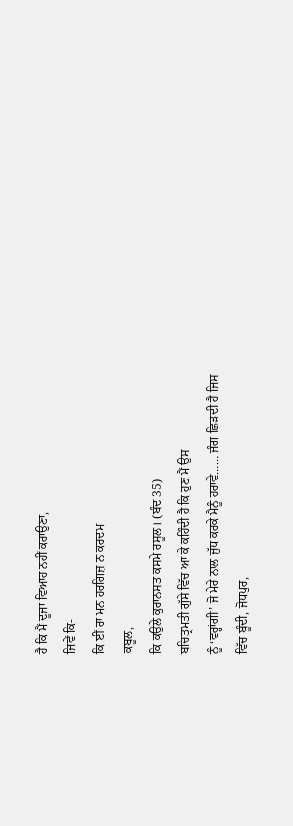ਹੈ ਕਿ ਮੈਂ ਦੂਜਾ ਵਿਆਹ ਨਹੀਂ ਕਰਾਉਣਾ,
ਜਿਵੇਂ ਕਿ-
ਕਿ ਈਂ ਰਾ ਮਨ ਹਰਗਿਜ਼ ਨ ਕਰਦਮ
ਕਬੂਲ,
ਕਿ ਕਉਲੇ ਕੁਰਾਨਸਤ ਕਸਮੇ ਰਸੂਲ। (ਬੰਦ 35)
ਬਚਿਤ੍ਰਮਤੀ ਗੁੱਸੇ ਵਿੱਚ ਆ ਕੇ ਕਹਿੰਦੀ ਹੈ ਕਿ ਹੁਣ ਮੈਂ ਉਸ
ਨੂੰ ‘ਵਰ੍ਹਾਂਗੀ’ ਜੋ ਮੇਰੇ ਨਾਲ ਜੁੱਧ ਕਰਕੇ ਮੈਨੂੰ ਹਰਾਵੇ…… ਜੰਗ ਛਿੜਦੀ ਹੈ ਜਿਸ
ਵਿੱਚ ਬੂੰਦੀ, ਜੋਧਪੁਰ,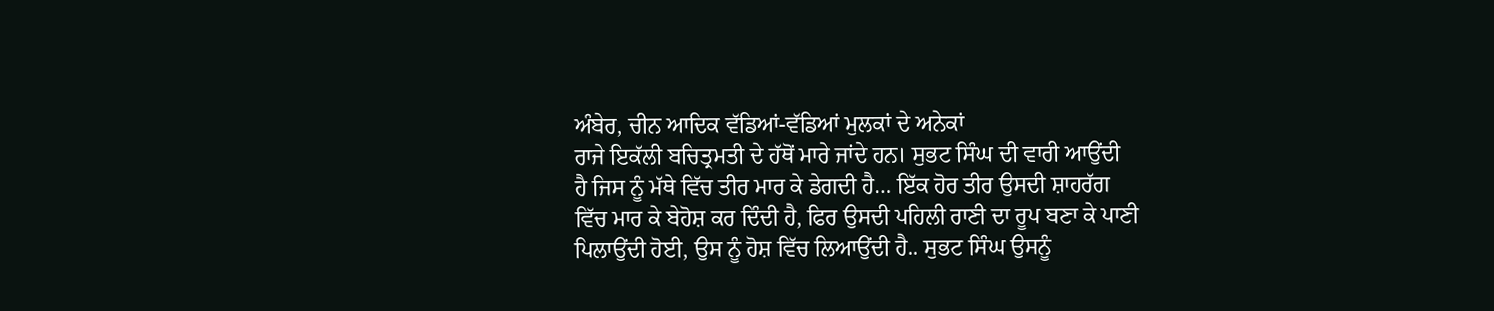ਅੰਬੇਰ, ਚੀਨ ਆਦਿਕ ਵੱਡਿਆਂ-ਵੱਡਿਆਂ ਮੁਲਕਾਂ ਦੇ ਅਨੇਕਾਂ
ਰਾਜੇ ਇਕੱਲੀ ਬਚਿਤ੍ਰਮਤੀ ਦੇ ਹੱਥੋਂ ਮਾਰੇ ਜਾਂਦੇ ਹਨ। ਸੁਭਟ ਸਿੰਘ ਦੀ ਵਾਰੀ ਆਉਂਦੀ
ਹੈ ਜਿਸ ਨੂੰ ਮੱਥੇ ਵਿੱਚ ਤੀਰ ਮਾਰ ਕੇ ਡੇਗਦੀ ਹੈ… ਇੱਕ ਹੋਰ ਤੀਰ ਉਸਦੀ ਸ਼ਾਹਰੱਗ
ਵਿੱਚ ਮਾਰ ਕੇ ਬੇਹੋਸ਼ ਕਰ ਦਿੰਦੀ ਹੈ, ਫਿਰ ਉਸਦੀ ਪਹਿਲੀ ਰਾਣੀ ਦਾ ਰੂਪ ਬਣਾ ਕੇ ਪਾਣੀ
ਪਿਲਾਉਂਦੀ ਹੋਈ, ਉਸ ਨੂੰ ਹੋਸ਼ ਵਿੱਚ ਲਿਆਉਂਦੀ ਹੈ.. ਸੁਭਟ ਸਿੰਘ ਉਸਨੂੰ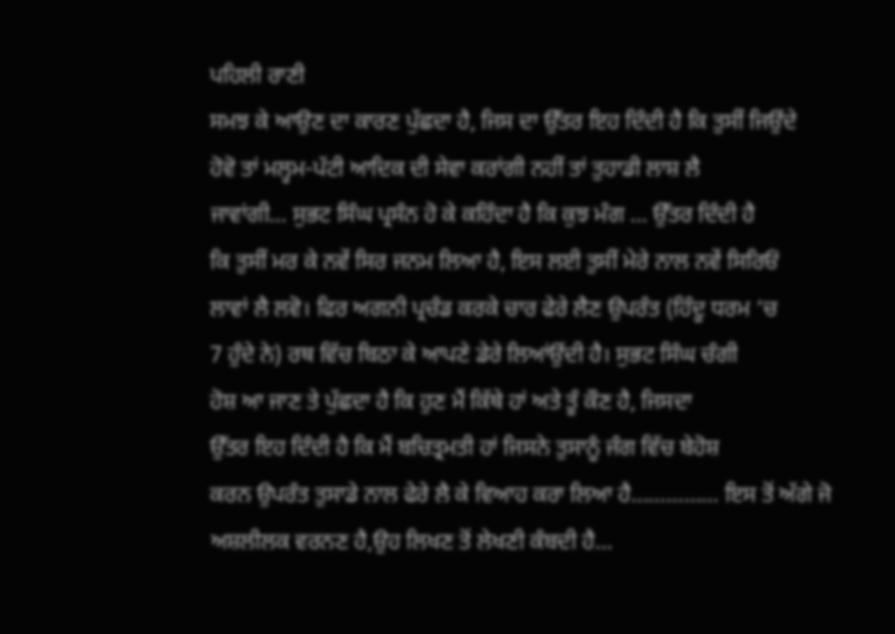ਪਹਿਲੀ ਰਾਣੀ
ਸਮਝ ਕੇ ਆਉਣ ਦਾ ਕਾਰਣ ਪੁੱਛਦਾ ਹੈ, ਜਿਸ ਦਾ ਉੱਤਰ ਇਹ ਦਿੰਦੀ ਹੈ ਕਿ ਤੁਸੀਂ ਜਿਉਂਦੇ
ਹੋਵੋ ਤਾਂ ਮਲ੍ਹਮ-ਪੱਟੀ ਆਦਿਕ ਦੀ ਸੇਵਾ ਕਰਾਂਗੀ ਨਹੀਂ ਤਾਂ ਤੁਹਾਡੀ ਲਾਸ਼ ਲੈ
ਜਾਵਾਂਗੀ… ਸੁਭਟ ਸਿੰਘ ਪ੍ਰਸੰਨ ਹੋ ਕੇ ਕਹਿੰਦਾ ਹੈ ਕਿ ਕੁਝ ਮੰਗ … ਉੱਤਰ ਦਿੰਦੀ ਹੈ
ਕਿ ਤੁਸੀਂ ਮਰ ਕੇ ਨਵੇਂ ਸਿਰ ਜਨਮ ਲਿਆ ਹੈ, ਇਸ ਲਈ ਤੁਸੀਂ ਮੇਰੇ ਨਾਲ ਨਵੇਂ ਸਿਰਿਓਂ
ਲਾਵਾਂ ਲੈ ਲਵੋ। ਫਿਰ ਅਗਨੀ ਪ੍ਰਚੰਡ ਕਰਕੇ ਚਾਰ ਫੇਰੇ ਲੈਣ ਉਪਰੰਤ (ਹਿੰਦੂ ਧਰਮ ‘ਚ
7 ਹੁੰਦੇ ਨੇ) ਰਥ ਵਿੱਚ ਬਿਠਾ ਕੇ ਆਪਣੇ ਡੇਰੇ ਲਿਆਂਉਂਦੀ ਹੈ। ਸੁਭਟ ਸਿੰਘ ਚੰਗੀ
ਹੋਸ਼ ਆ ਜਾਣ ਤੇ ਪੁੱਛਦਾ ਹੈ ਕਿ ਹੁਣ ਮੈਂ ਕਿੱਥੇ ਹਾਂ ਅਤੇ ਤੂੰ ਕੌਣ ਹੈ, ਜਿਸਦਾ
ਉੱਤਰ ਇਹ ਦਿੰਦੀ ਹੈ ਕਿ ਮੈਂ ਬਚਿਤ੍ਰਮਤੀ ਹਾਂ ਜਿਸਨੇ ਤੁਸਾਨੂੰ ਜੰਗ ਵਿੱਚ ਬੇਹੋਸ਼
ਕਰਨ ਉਪਰੰਤ ਤੁਸਾਡੇ ਨਾਲ ਫੇਰੇ ਲੈ ਕੇ ਵਿਆਹ ਕਰਾ ਲਿਆ ਹੈ…………… ਇਸ ਤੋਂ ਅੱਗੇ ਜੋ
ਅਸ਼ਲੀਲਕ ਵਰਨਣ ਹੈ,ਉਹ ਲਿਖਣ ਤੋਂ ਲੇਖਣੀ ਕੰਬਦੀ ਹੈ…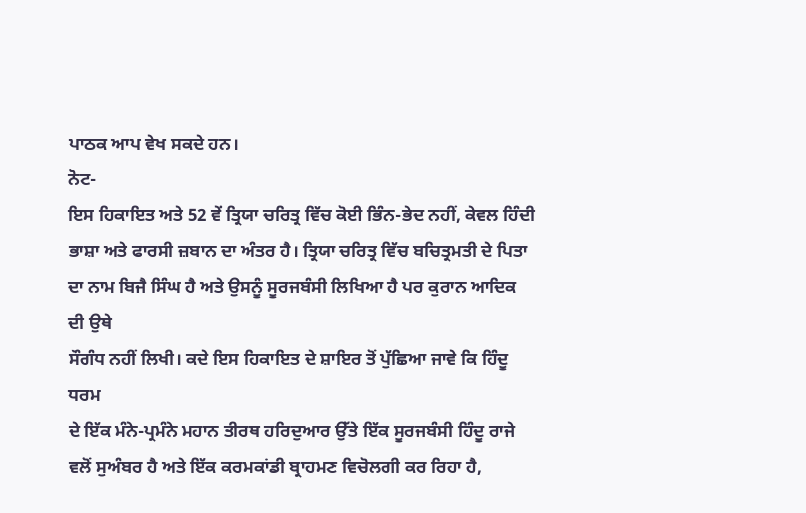ਪਾਠਕ ਆਪ ਵੇਖ ਸਕਦੇ ਹਨ।
ਨੋਟ-
ਇਸ ਹਿਕਾਇਤ ਅਤੇ 52 ਵੇਂ ਤ੍ਰਿਯਾ ਚਰਿਤ੍ਰ ਵਿੱਚ ਕੋਈ ਭਿੰਨ-ਭੇਦ ਨਹੀਂ, ਕੇਵਲ ਹਿੰਦੀ
ਭਾਸ਼ਾ ਅਤੇ ਫਾਰਸੀ ਜ਼ਬਾਨ ਦਾ ਅੰਤਰ ਹੈ। ਤ੍ਰਿਯਾ ਚਰਿਤ੍ਰ ਵਿੱਚ ਬਚਿਤ੍ਰਮਤੀ ਦੇ ਪਿਤਾ
ਦਾ ਨਾਮ ਬਿਜੈ ਸਿੰਘ ਹੈ ਅਤੇ ਉਸਨੂੰ ਸੂਰਜਬੰਸੀ ਲਿਖਿਆ ਹੈ ਪਰ ਕੁਰਾਨ ਆਦਿਕ ਦੀ ਉਥੇ
ਸੌਗੰਧ ਨਹੀਂ ਲਿਖੀ। ਕਦੇ ਇਸ ਹਿਕਾਇਤ ਦੇ ਸ਼ਾਇਰ ਤੋਂ ਪੁੱਛਿਆ ਜਾਵੇ ਕਿ ਹਿੰਦੂ ਧਰਮ
ਦੇ ਇੱਕ ਮੰਨੇ-ਪ੍ਰਮੰਨੇ ਮਹਾਨ ਤੀਰਥ ਹਰਿਦੁਆਰ ਉੱਤੇ ਇੱਕ ਸੂਰਜਬੰਸੀ ਹਿੰਦੂ ਰਾਜੇ
ਵਲੋਂ ਸੁਅੰਬਰ ਹੈ ਅਤੇ ਇੱਕ ਕਰਮਕਾਂਡੀ ਬ੍ਰਾਹਮਣ ਵਿਚੋਲਗੀ ਕਰ ਰਿਹਾ ਹੈ,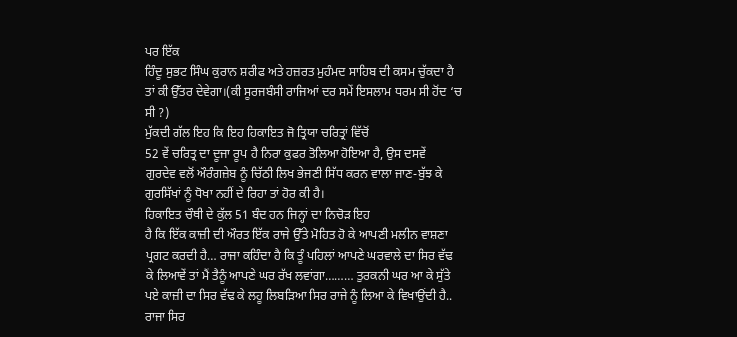ਪਰ ਇੱਕ
ਹਿੰਦੂ ਸੁਭਟ ਸਿੰਘ ਕੁਰਾਨ ਸ਼ਰੀਫ ਅਤੇ ਹਜ਼ਰਤ ਮੁਹੰਮਦ ਸਾਹਿਬ ਦੀ ਕਸਮ ਚੁੱਕਦਾ ਹੈ
ਤਾਂ ਕੀ ਉੱਤਰ ਦੇਵੇਗਾ।(ਕੀ ਸੂਰਜਬੰਸੀ ਰਾਜਿਆਂ ਦਰ ਸਮੇਂ ਇਸਲਾਮ ਧਰਮ ਸੀ ਹੋਂਦ ‘ਚ
ਸੀ ?)
ਮੁੱਕਦੀ ਗੱਲ ਇਹ ਕਿ ਇਹ ਹਿਕਾਇਤ ਜੋ ਤ੍ਰਿਯਾ ਚਰਿਤ੍ਰਾਂ ਵਿੱਚੋਂ
52 ਵੇਂ ਚਰਿਤ੍ਰ ਦਾ ਦੂਜਾ ਰੂਪ ਹੈ ਨਿਰਾ ਕੁਫਰ ਤੋਲਿਆ ਹੋਇਆ ਹੈ, ਉਸ ਦਸਵੇਂ
ਗੁਰਦੇਵ ਵਲੋਂ ਔਰੰਗਜ਼ੇਬ ਨੂੰ ਚਿੱਠੀ ਲਿਖ ਭੇਜਣੀ ਸਿੱਧ ਕਰਨ ਵਾਲਾ ਜਾਣ-ਬੁੱਝ ਕੇ
ਗੁਰਸਿੱਖਾਂ ਨੂੰ ਧੋਖਾ ਨਹੀਂ ਦੇ ਰਿਹਾ ਤਾਂ ਹੋਰ ਕੀ ਹੈ।
ਹਿਕਾਇਤ ਚੌਥੀ ਦੇ ਕੁੱਲ 51 ਬੰਦ ਹਨ ਜਿਨ੍ਹਾਂ ਦਾ ਨਿਚੋੜ ਇਹ
ਹੈ ਕਿ ਇੱਕ ਕਾਜ਼ੀ ਦੀ ਔਰਤ ਇੱਕ ਰਾਜੇ ਉੱਤੇ ਮੋਹਿਤ ਹੋ ਕੇ ਆਪਣੀ ਮਲੀਨ ਵਾਸ਼ਣਾ
ਪ੍ਰਗਟ ਕਰਦੀ ਹੈ… ਰਾਜਾ ਕਹਿੰਦਾ ਹੈ ਕਿ ਤੂੰ ਪਹਿਲਾਂ ਆਪਣੇ ਘਰਵਾਲੇ ਦਾ ਸਿਰ ਵੱਢ
ਕੇ ਲਿਆਵੇਂ ਤਾਂ ਮੈਂ ਤੈਨੂੰ ਆਪਣੇ ਘਰ ਰੱਖ ਲਵਾਂਗਾ……… ਤੁਰਕਨੀ ਘਰ ਆ ਕੇ ਸੁੱਤੇ
ਪਏ ਕਾਜ਼ੀ ਦਾ ਸਿਰ ਵੱਢ ਕੇ ਲਹੂ ਲਿਬੜਿਆ ਸਿਰ ਰਾਜੇ ਨੂੰ ਲਿਆ ਕੇ ਵਿਖਾਉਂਦੀ ਹੈ..
ਰਾਜਾ ਸਿਰ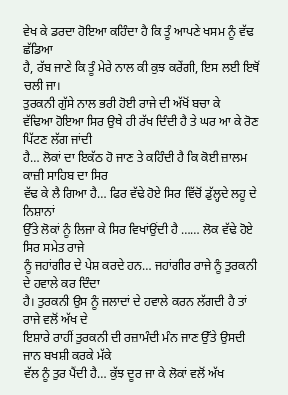ਵੇਖ ਕੇ ਡਰਦਾ ਹੋਇਆ ਕਹਿੰਦਾ ਹੈ ਕਿ ਤੂੰ ਆਪਣੇ ਖਸਮ ਨੂੰ ਵੱਢ ਛੱਡਿਆ
ਹੈ, ਰੱਬ ਜਾਣੇ ਕਿ ਤੂੰ ਮੇਰੇ ਨਾਲ ਕੀ ਕੁਝ ਕਰੇਂਗੀ, ਇਸ ਲਈ ਇਥੋਂ ਚਲੀ ਜਾ।
ਤੁਰਕਨੀ ਗੁੱਸੇ ਨਾਲ ਭਰੀ ਹੋਈ ਰਾਜੇ ਦੀ ਅੱਖੋਂ ਬਚਾ ਕੇ
ਵੱਢਿਆ ਹੋਇਆ ਸਿਰ ਉਥੇ ਹੀ ਰੱਖ ਦਿੰਦੀ ਹੈ ਤੇ ਘਰ ਆ ਕੇ ਰੋਣ ਪਿੱਟਣ ਲੱਗ ਜਾਂਦੀ
ਹੈ… ਲੋਕਾਂ ਦਾ ਇਕੱਠ ਹੋ ਜਾਣ ਤੇ ਕਹਿੰਦੀ ਹੈ ਕਿ ਕੋਈ ਜ਼ਾਲਮ ਕਾਜ਼ੀ ਸਾਹਿਬ ਦਾ ਸਿਰ
ਵੱਢ ਕੇ ਲੈ ਗਿਆ ਹੈ… ਫਿਰ ਵੱਢੇ ਹੋਏ ਸਿਰ ਵਿੱਚੋਂ ਡੁੱਲ੍ਹਦੇ ਲਹੂ ਦੇ ਨਿਸ਼ਾਨਾਂ
ਉੱਤੇ ਲੋਕਾਂ ਨੂੰ ਲਿਜਾ ਕੇ ਸਿਰ ਵਿਖਾਂਉਂਦੀ ਹੈ …… ਲੋਕ ਵੱਢੇ ਹੋਏ ਸਿਰ ਸਮੇਤ ਰਾਜੇ
ਨੂੰ ਜਹਾਂਗੀਰ ਦੇ ਪੇਸ਼ ਕਰਦੇ ਹਨ… ਜਹਾਂਗੀਰ ਰਾਜੇ ਨੂੰ ਤੁਰਕਨੀ ਦੇ ਹਵਾਲੇ ਕਰ ਦਿੰਦਾ
ਹੈ। ਤੁਰਕਨੀ ਉਸ ਨੂੰ ਜਲਾਦਾਂ ਦੇ ਹਵਾਲੇ ਕਰਨ ਲੱਗਦੀ ਹੈ ਤਾਂ ਰਾਜੇ ਵਲੋਂ ਅੱਖ ਦੇ
ਇਸ਼ਾਰੇ ਰਾਹੀਂ ਤੁਰਕਨੀ ਦੀ ਰਜ਼ਾਮੰਦੀ ਮੰਨ ਜਾਣ ਉੱਤੇ ਉਸਦੀ ਜਾਨ ਬਖਸ਼ੀ ਕਰਕੇ ਮੱਕੇ
ਵੱਲ ਨੂੰ ਤੁਰ ਪੈਂਦੀ ਹੈ… ਕੁੱਝ ਦੂਰ ਜਾ ਕੇ ਲੋਕਾਂ ਵਲੋਂ ਅੱਖ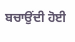ਬਚਾਉਂਦੀ ਹੋਈ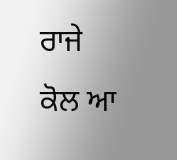ਰਾਜੇ
ਕੋਲ ਆ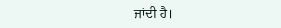ਜਾਂਦੀ ਹੈ।